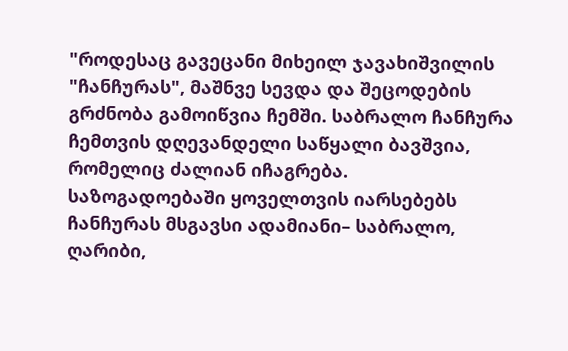"როდესაც გავეცანი მიხეილ ჯავახიშვილის "ჩანჩურას", მაშნვე სევდა და შეცოდების გრძნობა გამოიწვია ჩემში. საბრალო ჩანჩურა ჩემთვის დღევანდელი საწყალი ბავშვია, რომელიც ძალიან იჩაგრება.
საზოგადოებაში ყოველთვის იარსებებს ჩანჩურას მსგავსი ადამიანი– საბრალო, ღარიბი,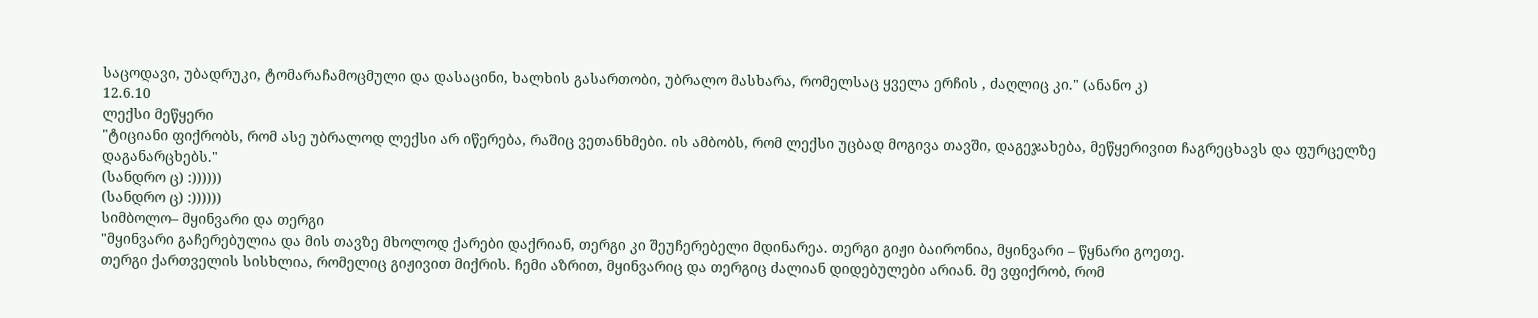საცოდავი, უბადრუკი, ტომარაჩამოცმული და დასაცინი, ხალხის გასართობი, უბრალო მასხარა, რომელსაც ყველა ერჩის , ძაღლიც კი." (ანანო კ)
12.6.10
ლექსი მეწყერი
"ტიციანი ფიქრობს, რომ ასე უბრალოდ ლექსი არ იწერება, რაშიც ვეთანხმები. ის ამბობს, რომ ლექსი უცბად მოგივა თავში, დაგეჯახება, მეწყერივით ჩაგრეცხავს და ფურცელზე დაგანარცხებს."
(სანდრო ც) :))))))
(სანდრო ც) :))))))
სიმბოლო– მყინვარი და თერგი
"მყინვარი გაჩერებულია და მის თავზე მხოლოდ ქარები დაქრიან, თერგი კი შეუჩერებელი მდინარეა. თერგი გიჟი ბაირონია, მყინვარი – წყნარი გოეთე.
თერგი ქართველის სისხლია, რომელიც გიჟივით მიქრის. ჩემი აზრით, მყინვარიც და თერგიც ძალიან დიდებულები არიან. მე ვფიქრობ, რომ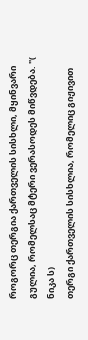როგორც თერგია ქართველის სისხლი, მყინვარი გულია, რომელსაც მტერი ვერასოდეს მიწვდება. "( ნიკა ს)
თერგი ქართველის სისხლია, რომელიც გიჟივით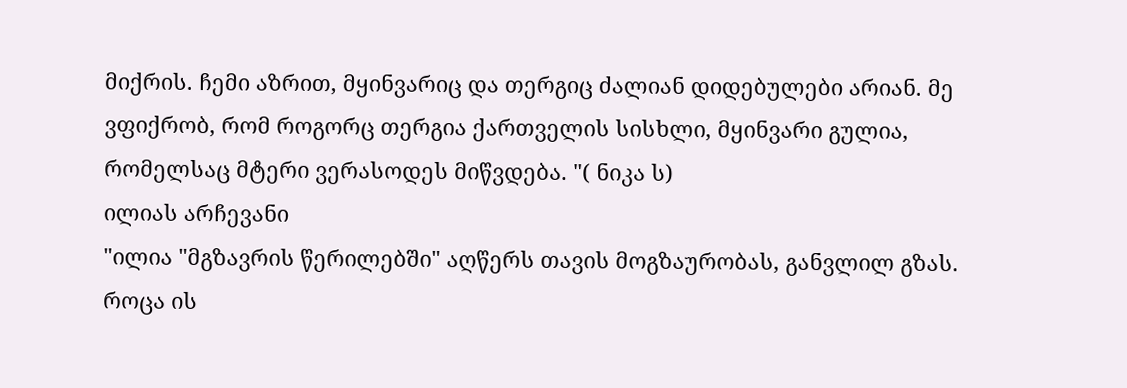მიქრის. ჩემი აზრით, მყინვარიც და თერგიც ძალიან დიდებულები არიან. მე ვფიქრობ, რომ როგორც თერგია ქართველის სისხლი, მყინვარი გულია, რომელსაც მტერი ვერასოდეს მიწვდება. "( ნიკა ს)
ილიას არჩევანი
"ილია "მგზავრის წერილებში" აღწერს თავის მოგზაურობას, განვლილ გზას. როცა ის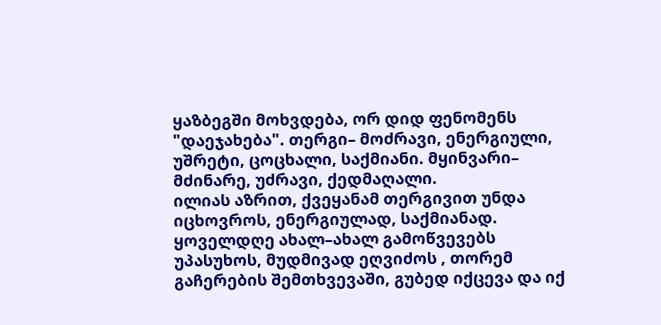ყაზბეგში მოხვდება, ორ დიდ ფენომენს "დაეჯახება". თერგი– მოძრავი, ენერგიული, უშრეტი, ცოცხალი, საქმიანი. მყინვარი– მძინარე, უძრავი, ქედმაღალი.
ილიას აზრით, ქვეყანამ თერგივით უნდა იცხოვროს, ენერგიულად, საქმიანად. ყოველდღე ახალ–ახალ გამოწვევებს უპასუხოს, მუდმივად ეღვიძოს , თორემ გაჩერების შემთხვევაში, გუბედ იქცევა და იქ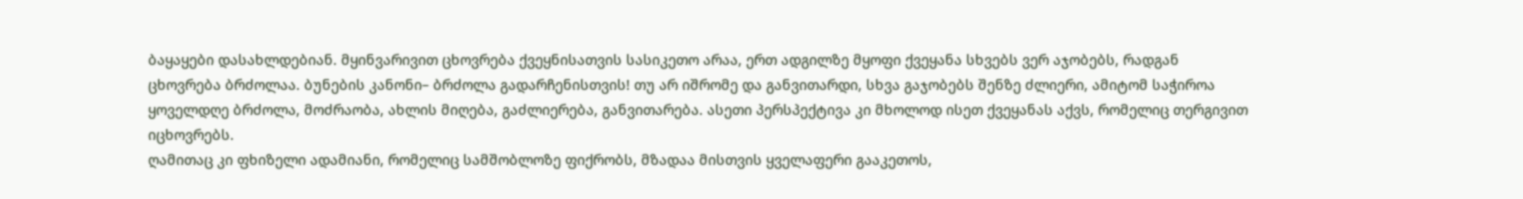ბაყაყები დასახლდებიან. მყინვარივით ცხოვრება ქვეყნისათვის სასიკეთო არაა, ერთ ადგილზე მყოფი ქვეყანა სხვებს ვერ აჯობებს, რადგან ცხოვრება ბრძოლაა. ბუნების კანონი– ბრძოლა გადარჩენისთვის! თუ არ იშრომე და განვითარდი, სხვა გაჯობებს შენზე ძლიერი, ამიტომ საჭიროა ყოველდღე ბრძოლა, მოძრაობა, ახლის მიღება, გაძლიერება, განვითარება. ასეთი პერსპექტივა კი მხოლოდ ისეთ ქვეყანას აქვს, რომელიც თერგივით იცხოვრებს.
ღამითაც კი ფხიზელი ადამიანი, რომელიც სამშობლოზე ფიქრობს, მზადაა მისთვის ყველაფერი გააკეთოს,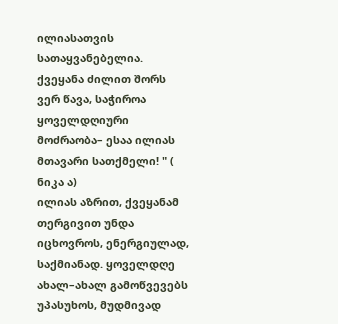ილიასათვის სათაყვანებელია.
ქვეყანა ძილით შორს ვერ წავა, საჭიროა ყოველდღიური მოძრაობა– ესაა ილიას მთავარი სათქმელი! " ( ნიკა ა)
ილიას აზრით, ქვეყანამ თერგივით უნდა იცხოვროს, ენერგიულად, საქმიანად. ყოველდღე ახალ–ახალ გამოწვევებს უპასუხოს, მუდმივად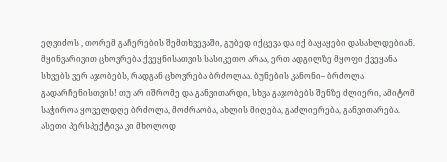ეღვიძოს , თორემ გაჩერების შემთხვევაში, გუბედ იქცევა და იქ ბაყაყები დასახლდებიან. მყინვარივით ცხოვრება ქვეყნისათვის სასიკეთო არაა, ერთ ადგილზე მყოფი ქვეყანა სხვებს ვერ აჯობებს, რადგან ცხოვრება ბრძოლაა. ბუნების კანონი– ბრძოლა გადარჩენისთვის! თუ არ იშრომე და განვითარდი, სხვა გაჯობებს შენზე ძლიერი, ამიტომ საჭიროა ყოველდღე ბრძოლა, მოძრაობა, ახლის მიღება, გაძლიერება, განვითარება. ასეთი პერსპექტივა კი მხოლოდ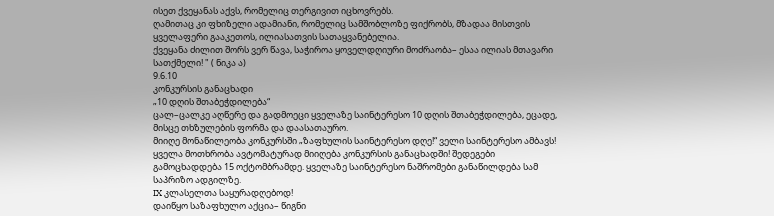ისეთ ქვეყანას აქვს, რომელიც თერგივით იცხოვრებს.
ღამითაც კი ფხიზელი ადამიანი, რომელიც სამშობლოზე ფიქრობს, მზადაა მისთვის ყველაფერი გააკეთოს, ილიასათვის სათაყვანებელია.
ქვეყანა ძილით შორს ვერ წავა, საჭიროა ყოველდღიური მოძრაობა– ესაა ილიას მთავარი სათქმელი! " ( ნიკა ა)
9.6.10
კონკურსის განაცხადი
„10 დღის შთაბეჭდილება“
ცალ–ცალკე აღწერე და გადმოეცი ყველაზე საინტერესო 10 დღის შთაბეჭდილება, ეცადე, მისცე თხზულების ფორმა და დაასათაურო.
მიიღე მონაწილეობა კონკურსში „ზაფხულის საინტერესო დღე!“ ველი საინტერესო ამბავს! ყველა მოთხრობა ავტომატურად მიიღება კონკურსის განაცხადში! შედეგები გამოცხადდება 15 ოქტომბრამდე. ყველაზე საინტერესო ნაშრომები განაწილდება სამ საპრიზო ადგილზე.
IX კლასელთა საყურადღებოდ!
დაიწყო საზაფხულო აქცია– წიგნი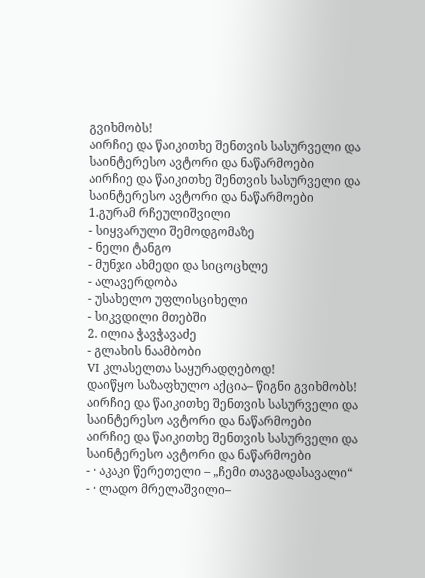გვიხმობს!
აირჩიე და წაიკითხე შენთვის სასურველი და საინტერესო ავტორი და ნაწარმოები
აირჩიე და წაიკითხე შენთვის სასურველი და საინტერესო ავტორი და ნაწარმოები
1.გურამ რჩეულიშვილი
- სიყვარული შემოდგომაზე
- ნელი ტანგო
- მუნჯი ახმედი და სიცოცხლე
- ალავერდობა
- უსახელო უფლისციხელი
- სიკვდილი მთებში
2. ილია ჭავჭავაძე
- გლახის ნაამბობი
VI კლასელთა საყურადღებოდ!
დაიწყო საზაფხულო აქცია– წიგნი გვიხმობს!
აირჩიე და წაიკითხე შენთვის სასურველი და საინტერესო ავტორი და ნაწარმოები
აირჩიე და წაიკითხე შენთვის სასურველი და საინტერესო ავტორი და ნაწარმოები
- · აკაკი წერეთელი – „ჩემი თავგადასავალი“
- · ლადო მრელაშვილი–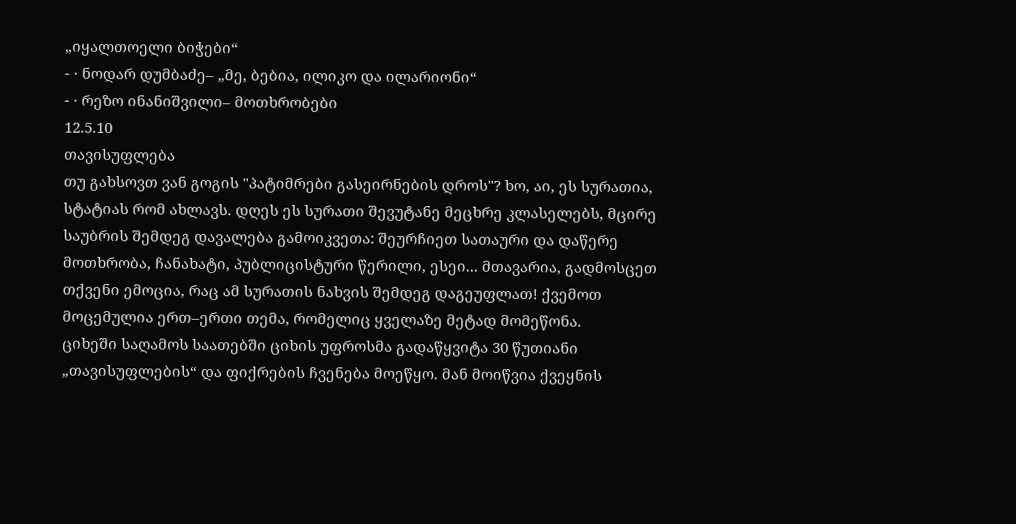„იყალთოელი ბიჭები“
- · ნოდარ დუმბაძე– „მე, ბებია, ილიკო და ილარიონი“
- · რეზო ინანიშვილი– მოთხრობები
12.5.10
თავისუფლება
თუ გახსოვთ ვან გოგის "პატიმრები გასეირნების დროს"? ხო, აი, ეს სურათია, სტატიას რომ ახლავს. დღეს ეს სურათი შევუტანე მეცხრე კლასელებს, მცირე საუბრის შემდეგ დავალება გამოიკვეთა: შეურჩიეთ სათაური და დაწერე მოთხრობა, ჩანახატი, პუბლიცისტური წერილი, ესეი... მთავარია, გადმოსცეთ თქვენი ემოცია, რაც ამ სურათის ნახვის შემდეგ დაგეუფლათ! ქვემოთ მოცემულია ერთ–ერთი თემა, რომელიც ყველაზე მეტად მომეწონა.
ციხეში საღამოს საათებში ციხის უფროსმა გადაწყვიტა 30 წუთიანი „თავისუფლების“ და ფიქრების ჩვენება მოეწყო. მან მოიწვია ქვეყნის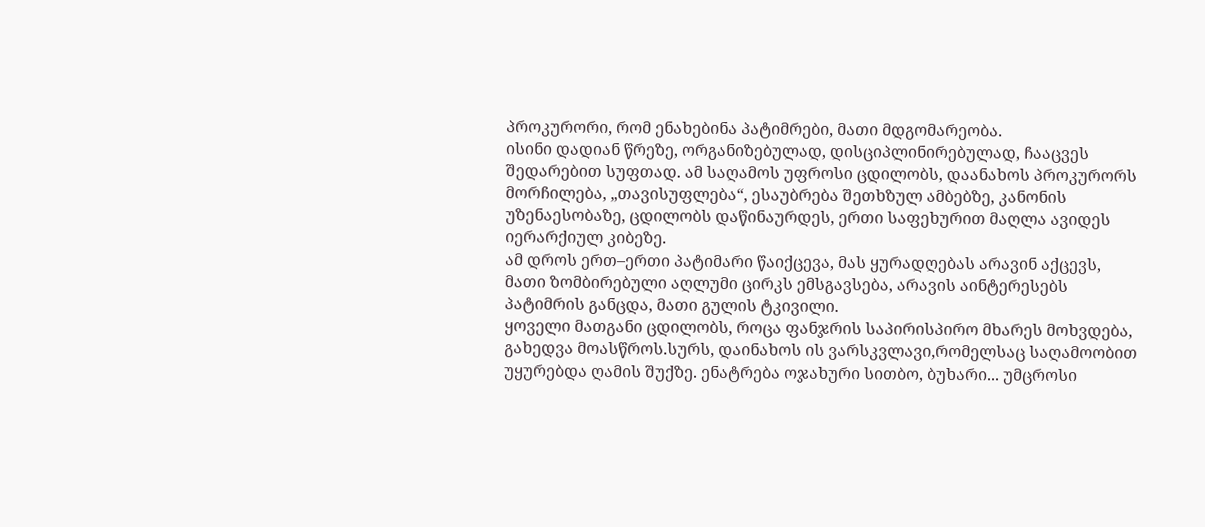პროკურორი, რომ ენახებინა პატიმრები, მათი მდგომარეობა.
ისინი დადიან წრეზე, ორგანიზებულად, დისციპლინირებულად, ჩააცვეს შედარებით სუფთად. ამ საღამოს უფროსი ცდილობს, დაანახოს პროკურორს მორჩილება, „თავისუფლება“, ესაუბრება შეთხზულ ამბებზე, კანონის უზენაესობაზე, ცდილობს დაწინაურდეს, ერთი საფეხურით მაღლა ავიდეს იერარქიულ კიბეზე.
ამ დროს ერთ–ერთი პატიმარი წაიქცევა, მას ყურადღებას არავინ აქცევს, მათი ზომბირებული აღლუმი ცირკს ემსგავსება, არავის აინტერესებს პატიმრის განცდა, მათი გულის ტკივილი.
ყოველი მათგანი ცდილობს, როცა ფანჯრის საპირისპირო მხარეს მოხვდება, გახედვა მოასწროს.სურს, დაინახოს ის ვარსკვლავი,რომელსაც საღამოობით უყურებდა ღამის შუქზე. ენატრება ოჯახური სითბო, ბუხარი... უმცროსი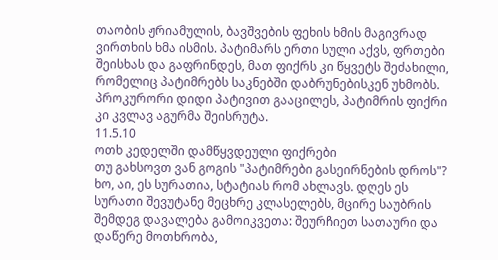თაობის ჟრიამულის, ბავშვების ფეხის ხმის მაგივრად ვირთხის ხმა ისმის. პატიმარს ერთი სული აქვს, ფრთები შეისხას და გაფრინდეს, მათ ფიქრს კი წყვეტს შეძახილი, რომელიც პატიმრებს საკნებში დაბრუნებისკენ უხმობს.
პროკურორი დიდი პატივით გააცილეს, პატიმრის ფიქრი კი კვლავ აგურმა შეისრუტა.
11.5.10
ოთხ კედელში დამწყვდეული ფიქრები
თუ გახსოვთ ვან გოგის "პატიმრები გასეირნების დროს"? ხო, აი, ეს სურათია, სტატიას რომ ახლავს. დღეს ეს სურათი შევუტანე მეცხრე კლასელებს, მცირე საუბრის შემდეგ დავალება გამოიკვეთა: შეურჩიეთ სათაური და დაწერე მოთხრობა,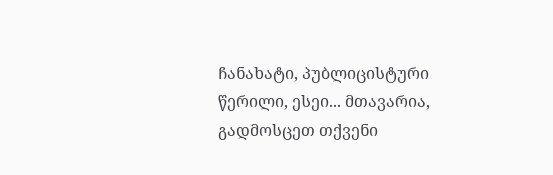ჩანახატი, პუბლიცისტური წერილი, ესეი... მთავარია, გადმოსცეთ თქვენი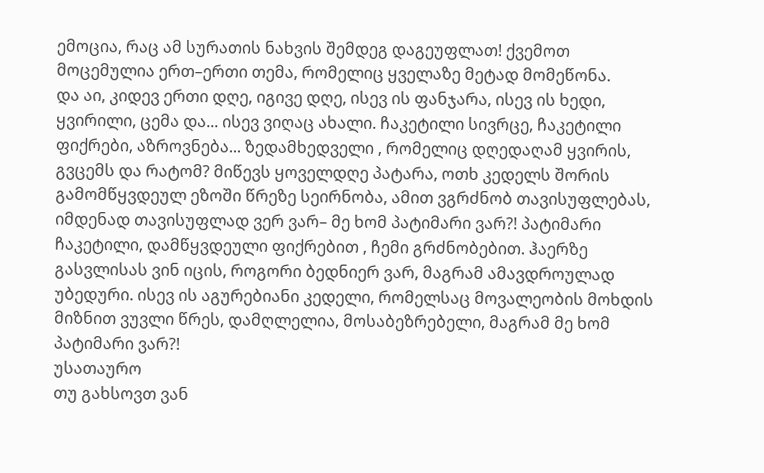ემოცია, რაც ამ სურათის ნახვის შემდეგ დაგეუფლათ! ქვემოთ მოცემულია ერთ–ერთი თემა, რომელიც ყველაზე მეტად მომეწონა.
და აი, კიდევ ერთი დღე, იგივე დღე, ისევ ის ფანჯარა, ისევ ის ხედი, ყვირილი, ცემა და... ისევ ვიღაც ახალი. ჩაკეტილი სივრცე, ჩაკეტილი ფიქრები, აზროვნება... ზედამხედველი , რომელიც დღედაღამ ყვირის, გვცემს და რატომ? მიწევს ყოველდღე პატარა, ოთხ კედელს შორის გამომწყვდეულ ეზოში წრეზე სეირნობა, ამით ვგრძნობ თავისუფლებას, იმდენად თავისუფლად ვერ ვარ– მე ხომ პატიმარი ვარ?! პატიმარი ჩაკეტილი, დამწყვდეული ფიქრებით , ჩემი გრძნობებით. ჰაერზე გასვლისას ვინ იცის, როგორი ბედნიერ ვარ, მაგრამ ამავდროულად უბედური. ისევ ის აგურებიანი კედელი, რომელსაც მოვალეობის მოხდის მიზნით ვუვლი წრეს, დამღლელია, მოსაბეზრებელი, მაგრამ მე ხომ პატიმარი ვარ?!
უსათაურო
თუ გახსოვთ ვან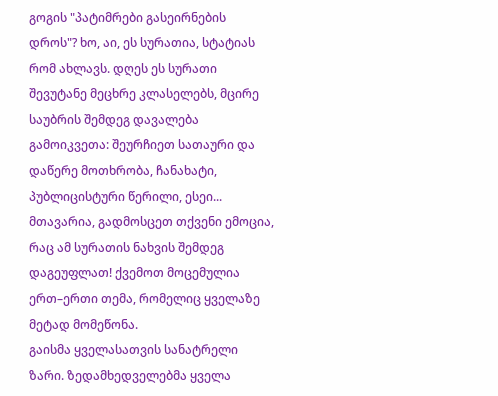გოგის "პატიმრები გასეირნების დროს"? ხო, აი, ეს სურათია, სტატიას რომ ახლავს. დღეს ეს სურათი შევუტანე მეცხრე კლასელებს, მცირე საუბრის შემდეგ დავალება გამოიკვეთა: შეურჩიეთ სათაური და დაწერე მოთხრობა, ჩანახატი, პუბლიცისტური წერილი, ესეი... მთავარია, გადმოსცეთ თქვენი ემოცია, რაც ამ სურათის ნახვის შემდეგ დაგეუფლათ! ქვემოთ მოცემულია ერთ–ერთი თემა, რომელიც ყველაზე მეტად მომეწონა.
გაისმა ყველასათვის სანატრელი ზარი. ზედამხედველებმა ყველა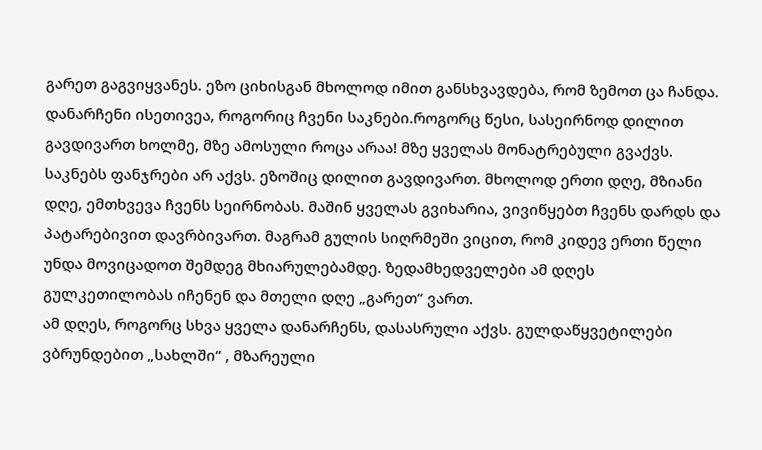გარეთ გაგვიყვანეს. ეზო ციხისგან მხოლოდ იმით განსხვავდება, რომ ზემოთ ცა ჩანდა. დანარჩენი ისეთივეა, როგორიც ჩვენი საკნები.როგორც წესი, სასეირნოდ დილით გავდივართ ხოლმე, მზე ამოსული როცა არაა! მზე ყველას მონატრებული გვაქვს. საკნებს ფანჯრები არ აქვს. ეზოშიც დილით გავდივართ. მხოლოდ ერთი დღე, მზიანი დღე, ემთხვევა ჩვენს სეირნობას. მაშინ ყველას გვიხარია, ვივიწყებთ ჩვენს დარდს და პატარებივით დავრბივართ. მაგრამ გულის სიღრმეში ვიცით, რომ კიდევ ერთი წელი უნდა მოვიცადოთ შემდეგ მხიარულებამდე. ზედამხედველები ამ დღეს გულკეთილობას იჩენენ და მთელი დღე „გარეთ“ ვართ.
ამ დღეს, როგორც სხვა ყველა დანარჩენს, დასასრული აქვს. გულდაწყვეტილები ვბრუნდებით „სახლში“ , მზარეული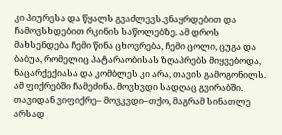კი პიურესა და წყალს გვაძლევს.ვნაყრდებით და ჩამოვსხდებით რკინის საწოლებზე. ამ დროს მახსენდება ჩემი წინა ცხოვრება, ჩემი ცოლი, ცუგა და ბაბუა, რომელიც პატარაობისას ზღაპრებს მიყვებოდა, ნაცარქექიასა და კომბლეს კი არა, თავის გამოგონილს.
ამ ფიქრებში ჩამეძინა. მოვხვდი სადღაც გვირაბში. თავიდან ვიფიქრე– მოვკვდი–თქო, მაგრამ სინათლე არსად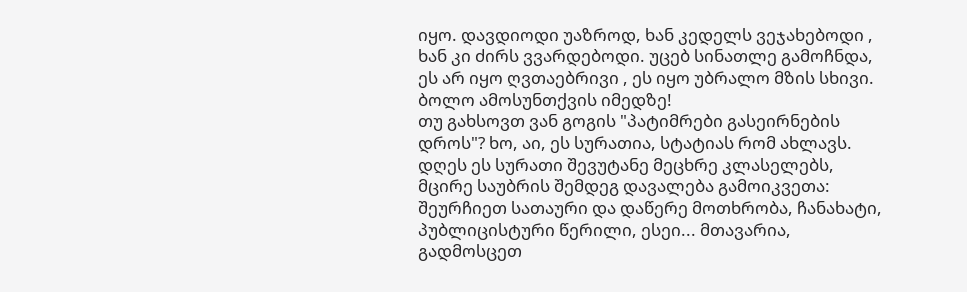იყო. დავდიოდი უაზროდ, ხან კედელს ვეჯახებოდი , ხან კი ძირს ვვარდებოდი. უცებ სინათლე გამოჩნდა, ეს არ იყო ღვთაებრივი , ეს იყო უბრალო მზის სხივი.
ბოლო ამოსუნთქვის იმედზე!
თუ გახსოვთ ვან გოგის "პატიმრები გასეირნების დროს"? ხო, აი, ეს სურათია, სტატიას რომ ახლავს. დღეს ეს სურათი შევუტანე მეცხრე კლასელებს, მცირე საუბრის შემდეგ დავალება გამოიკვეთა: შეურჩიეთ სათაური და დაწერე მოთხრობა, ჩანახატი, პუბლიცისტური წერილი, ესეი... მთავარია, გადმოსცეთ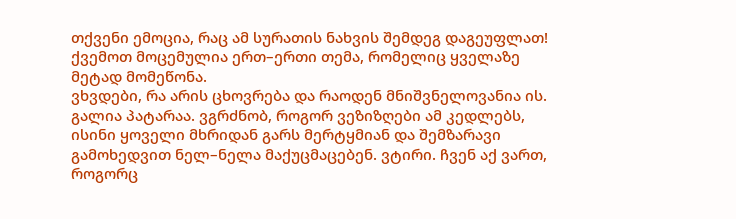თქვენი ემოცია, რაც ამ სურათის ნახვის შემდეგ დაგეუფლათ! ქვემოთ მოცემულია ერთ–ერთი თემა, რომელიც ყველაზე მეტად მომეწონა.
ვხვდები, რა არის ცხოვრება და რაოდენ მნიშვნელოვანია ის. გალია პატარაა. ვგრძნობ, როგორ ვეზიზღები ამ კედლებს, ისინი ყოველი მხრიდან გარს მერტყმიან და შემზარავი გამოხედვით ნელ–ნელა მაქუცმაცებენ. ვტირი. ჩვენ აქ ვართ, როგორც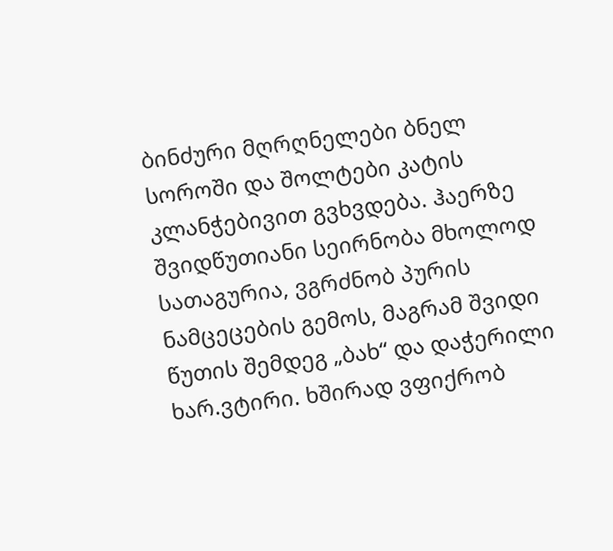ბინძური მღრღნელები ბნელ სოროში და შოლტები კატის კლანჭებივით გვხვდება. ჰაერზე შვიდწუთიანი სეირნობა მხოლოდ სათაგურია, ვგრძნობ პურის ნამცეცების გემოს, მაგრამ შვიდი წუთის შემდეგ „ბახ“ და დაჭერილი ხარ.ვტირი. ხშირად ვფიქრობ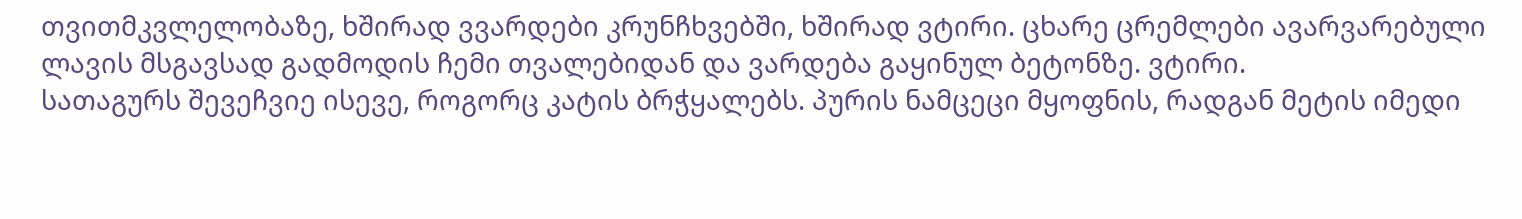თვითმკვლელობაზე, ხშირად ვვარდები კრუნჩხვებში, ხშირად ვტირი. ცხარე ცრემლები ავარვარებული ლავის მსგავსად გადმოდის ჩემი თვალებიდან და ვარდება გაყინულ ბეტონზე. ვტირი.
სათაგურს შევეჩვიე ისევე, როგორც კატის ბრჭყალებს. პურის ნამცეცი მყოფნის, რადგან მეტის იმედი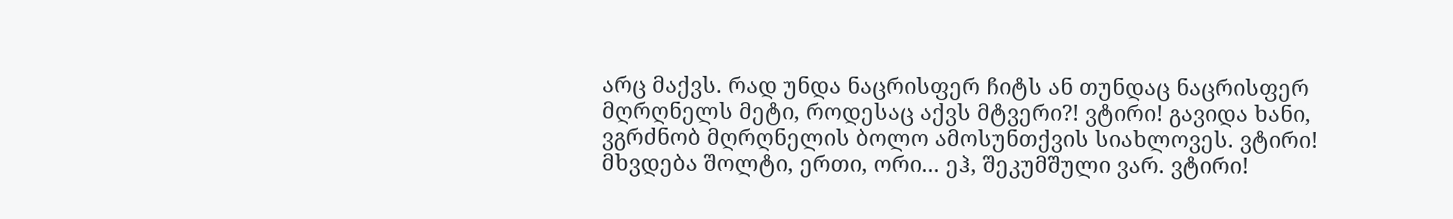არც მაქვს. რად უნდა ნაცრისფერ ჩიტს ან თუნდაც ნაცრისფერ მღრღნელს მეტი, როდესაც აქვს მტვერი?! ვტირი! გავიდა ხანი, ვგრძნობ მღრღნელის ბოლო ამოსუნთქვის სიახლოვეს. ვტირი! მხვდება შოლტი, ერთი, ორი... ეჰ, შეკუმშული ვარ. ვტირი!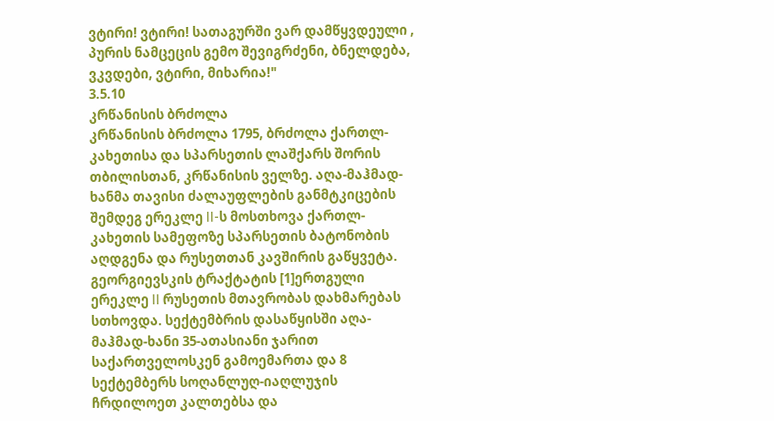ვტირი! ვტირი! სათაგურში ვარ დამწყვდეული , პურის ნამცეცის გემო შევიგრძენი, ბნელდება, ვკვდები, ვტირი, მიხარია!"
3.5.10
კრწანისის ბრძოლა
კრწანისის ბრძოლა 1795, ბრძოლა ქართლ-კახეთისა და სპარსეთის ლაშქარს შორის თბილისთან, კრწანისის ველზე. აღა-მაჰმად-ხანმა თავისი ძალაუფლების განმტკიცების შემდეგ ერეკლე II-ს მოსთხოვა ქართლ-კახეთის სამეფოზე სპარსეთის ბატონობის აღდგენა და რუსეთთან კავშირის გაწყვეტა. გეორგიევსკის ტრაქტატის [1]ერთგული ერეკლე II რუსეთის მთავრობას დახმარებას სთხოვდა. სექტემბრის დასაწყისში აღა-მაჰმად-ხანი 35-ათასიანი ჯარით საქართველოსკენ გამოემართა და 8 სექტემბერს სოღანლუღ-იაღლუჯის ჩრდილოეთ კალთებსა და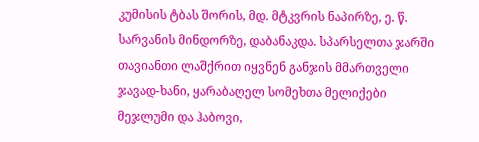კუმისის ტბას შორის, მდ. მტკვრის ნაპირზე, ე. წ. სარვანის მინდორზე, დაბანაკდა. სპარსელთა ჯარში თავიანთი ლაშქრით იყვნენ განჯის მმართველი ჯავად-ხანი, ყარაბაღელ სომეხთა მელიქები მეჯლუმი და ჰაბოვი,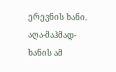ერევნის ხანი. აღა-მაჰმად-ხანის ამ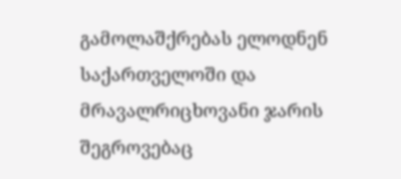გამოლაშქრებას ელოდნენ საქართველოში და მრავალრიცხოვანი ჯარის შეგროვებაც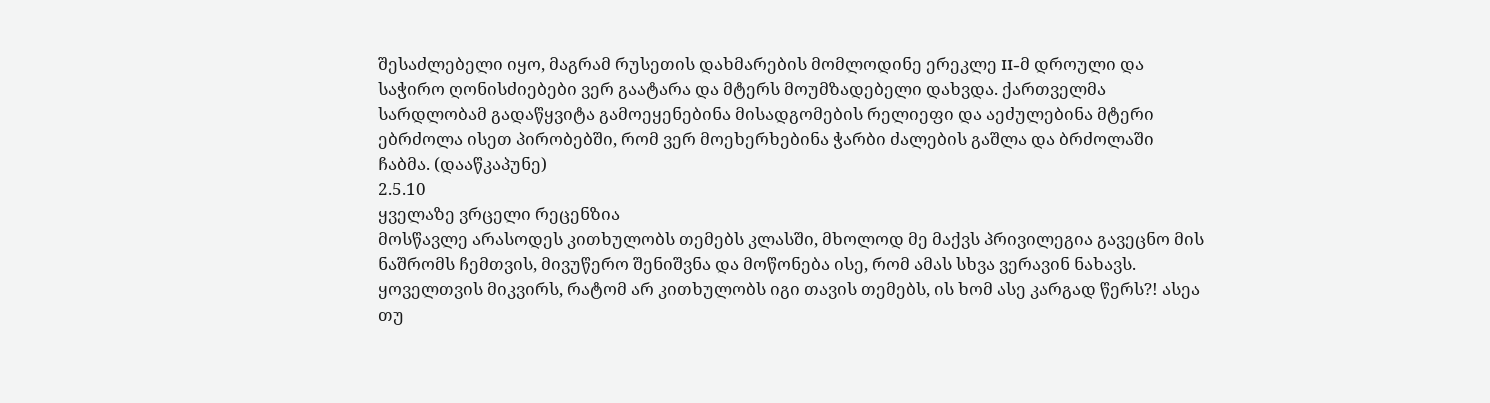შესაძლებელი იყო, მაგრამ რუსეთის დახმარების მომლოდინე ერეკლე II-მ დროული და საჭირო ღონისძიებები ვერ გაატარა და მტერს მოუმზადებელი დახვდა. ქართველმა სარდლობამ გადაწყვიტა გამოეყენებინა მისადგომების რელიეფი და აეძულებინა მტერი ებრძოლა ისეთ პირობებში, რომ ვერ მოეხერხებინა ჭარბი ძალების გაშლა და ბრძოლაში ჩაბმა. (დააწკაპუნე)
2.5.10
ყველაზე ვრცელი რეცენზია
მოსწავლე არასოდეს კითხულობს თემებს კლასში, მხოლოდ მე მაქვს პრივილეგია გავეცნო მის ნაშრომს ჩემთვის, მივუწერო შენიშვნა და მოწონება ისე, რომ ამას სხვა ვერავინ ნახავს. ყოველთვის მიკვირს, რატომ არ კითხულობს იგი თავის თემებს, ის ხომ ასე კარგად წერს?! ასეა თუ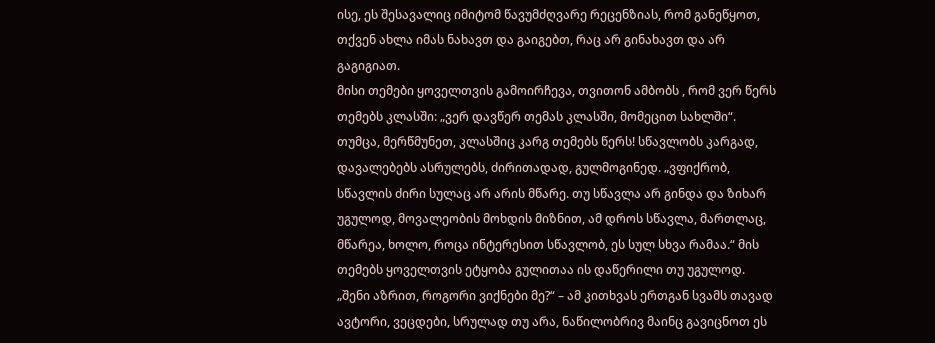ისე, ეს შესავალიც იმიტომ წავუმძღვარე რეცენზიას, რომ განეწყოთ, თქვენ ახლა იმას ნახავთ და გაიგებთ, რაც არ გინახავთ და არ გაგიგიათ.
მისი თემები ყოველთვის გამოირჩევა, თვითონ ამბობს , რომ ვერ წერს თემებს კლასში: „ვერ დავწერ თემას კლასში, მომეცით სახლში“. თუმცა, მერწმუნეთ, კლასშიც კარგ თემებს წერს! სწავლობს კარგად, დავალებებს ასრულებს, ძირითადად, გულმოგინედ. „ვფიქრობ, სწავლის ძირი სულაც არ არის მწარე. თუ სწავლა არ გინდა და ზიხარ უგულოდ, მოვალეობის მოხდის მიზნით, ამ დროს სწავლა, მართლაც, მწარეა, ხოლო, როცა ინტერესით სწავლობ, ეს სულ სხვა რამაა.“ მის თემებს ყოველთვის ეტყობა გულითაა ის დაწერილი თუ უგულოდ.
„შენი აზრით, როგორი ვიქნები მე?“ – ამ კითხვას ერთგან სვამს თავად ავტორი, ვეცდები, სრულად თუ არა, ნაწილობრივ მაინც გავიცნოთ ეს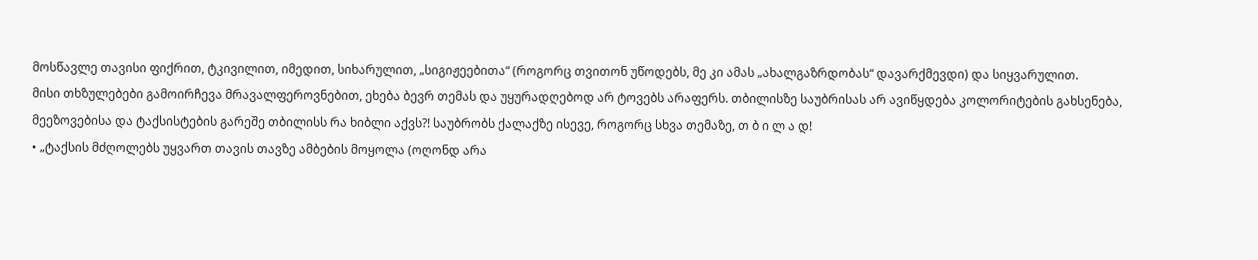მოსწავლე თავისი ფიქრით, ტკივილით, იმედით, სიხარულით, „სიგიჟეებითა“ (როგორც თვითონ უწოდებს, მე კი ამას „ახალგაზრდობას“ დავარქმევდი) და სიყვარულით.
მისი თხზულებები გამოირჩევა მრავალფეროვნებით, ეხება ბევრ თემას და უყურადღებოდ არ ტოვებს არაფერს. თბილისზე საუბრისას არ ავიწყდება კოლორიტების გახსენება, მეეზოვებისა და ტაქსისტების გარეშე თბილისს რა ხიბლი აქვს?! საუბრობს ქალაქზე ისევე, როგორც სხვა თემაზე, თ ბ ი ლ ა დ!
• „ტაქსის მძღოლებს უყვართ თავის თავზე ამბების მოყოლა (ოღონდ არა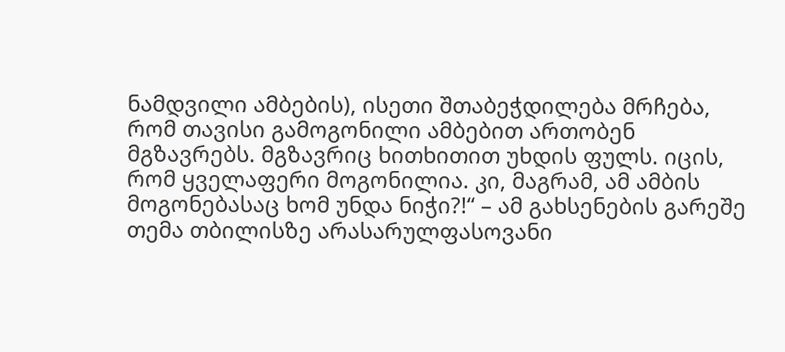ნამდვილი ამბების), ისეთი შთაბეჭდილება მრჩება, რომ თავისი გამოგონილი ამბებით ართობენ მგზავრებს. მგზავრიც ხითხითით უხდის ფულს. იცის, რომ ყველაფერი მოგონილია. კი, მაგრამ, ამ ამბის მოგონებასაც ხომ უნდა ნიჭი?!“ – ამ გახსენების გარეშე თემა თბილისზე არასარულფასოვანი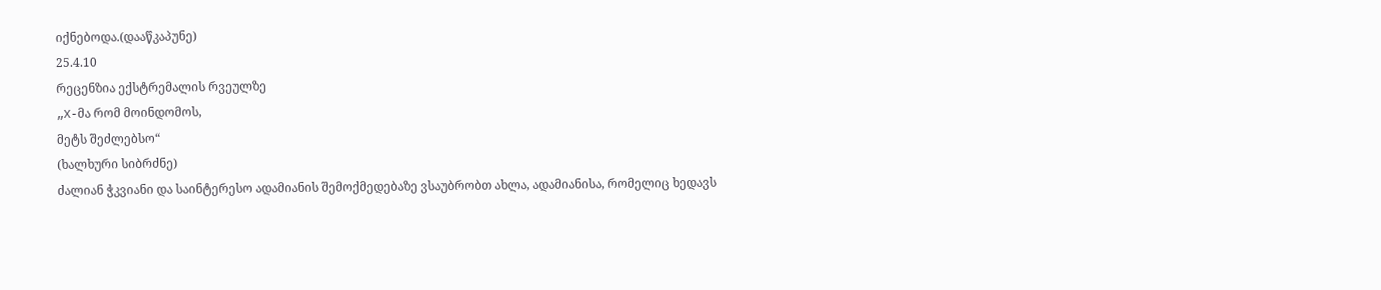იქნებოდა.(დააწკაპუნე)
25.4.10
რეცენზია ექსტრემალის რვეულზე
„X-მა რომ მოინდომოს,
მეტს შეძლებსო“
(ხალხური სიბრძნე)
ძალიან ჭკვიანი და საინტერესო ადამიანის შემოქმედებაზე ვსაუბრობთ ახლა, ადამიანისა, რომელიც ხედავს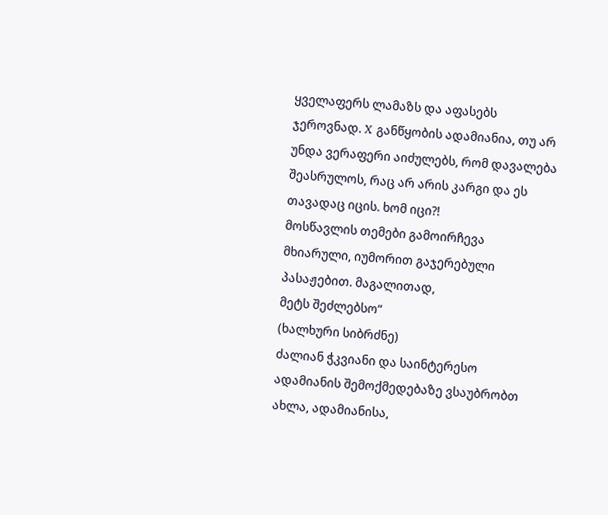ყველაფერს ლამაზს და აფასებს ჯეროვნად. X განწყობის ადამიანია, თუ არ უნდა ვერაფერი აიძულებს, რომ დავალება შეასრულოს, რაც არ არის კარგი და ეს თავადაც იცის. ხომ იცი?!
მოსწავლის თემები გამოირჩევა მხიარული, იუმორით გაჯერებული პასაჟებით. მაგალითად,
მეტს შეძლებსო“
(ხალხური სიბრძნე)
ძალიან ჭკვიანი და საინტერესო ადამიანის შემოქმედებაზე ვსაუბრობთ ახლა, ადამიანისა,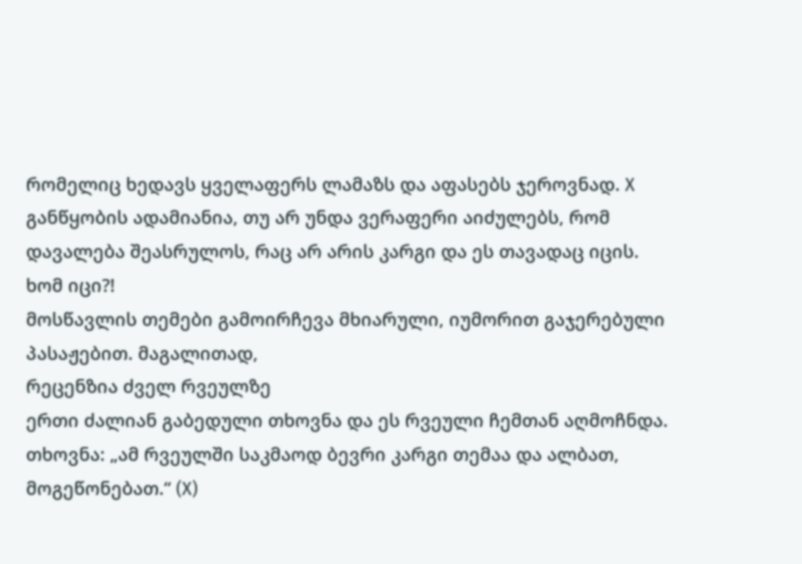რომელიც ხედავს ყველაფერს ლამაზს და აფასებს ჯეროვნად. X განწყობის ადამიანია, თუ არ უნდა ვერაფერი აიძულებს, რომ დავალება შეასრულოს, რაც არ არის კარგი და ეს თავადაც იცის. ხომ იცი?!
მოსწავლის თემები გამოირჩევა მხიარული, იუმორით გაჯერებული პასაჟებით. მაგალითად,
რეცენზია ძველ რვეულზე
ერთი ძალიან გაბედული თხოვნა და ეს რვეული ჩემთან აღმოჩნდა.
თხოვნა: „ამ რვეულში საკმაოდ ბევრი კარგი თემაა და ალბათ, მოგეწონებათ.“ (X)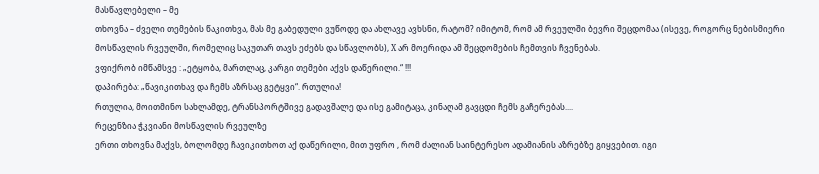მასწავლებელი – მე
თხოვნა – ძველი თემების წაკითხვა, მას მე გაბედული ვუწოდე და ახლავე ავხსნი, რატომ? იმიტომ, რომ ამ რვეულში ბევრი შეცდომაა (ისევე, როგორც ნებისმიერი მოსწავლის რვეულში, რომელიც საკუთარ თავს ეძებს და სწავლობს), X არ მოერიდა ამ შეცდომების ჩემთვის ჩვენებას.
ვფიქრობ იმწამსვე : „ეტყობა, მართლაც, კარგი თემები აქვს დაწერილი.“ !!!
დაპირება: „წავიკითხავ და ჩემს აზრსაც გეტყვი“. რთულია!
რთულია, მოითმინო სახლამდე, ტრანსპორტშივე გადავშალე და ისე გამიტაცა, კინაღამ გავცდი ჩემს გაჩერებას....
რეცენზია ჭკვიანი მოსწავლის რვეულზე
ერთი თხოვნა მაქვს, ბოლომდე ჩავიკითხოთ აქ დაწერილი, მით უფრო , რომ ძალიან საინტერესო ადამიანის აზრებზე გიყვებით. იგი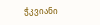ჭკვიანი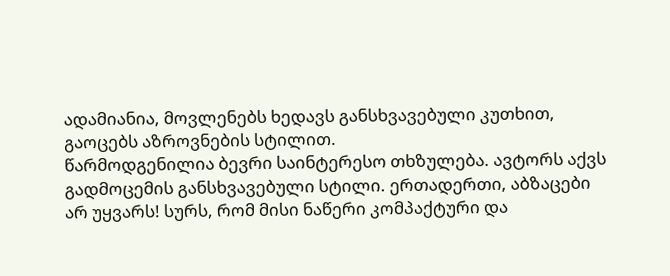ადამიანია, მოვლენებს ხედავს განსხვავებული კუთხით, გაოცებს აზროვნების სტილით.
წარმოდგენილია ბევრი საინტერესო თხზულება. ავტორს აქვს გადმოცემის განსხვავებული სტილი. ერთადერთი, აბზაცები არ უყვარს! სურს, რომ მისი ნაწერი კომპაქტური და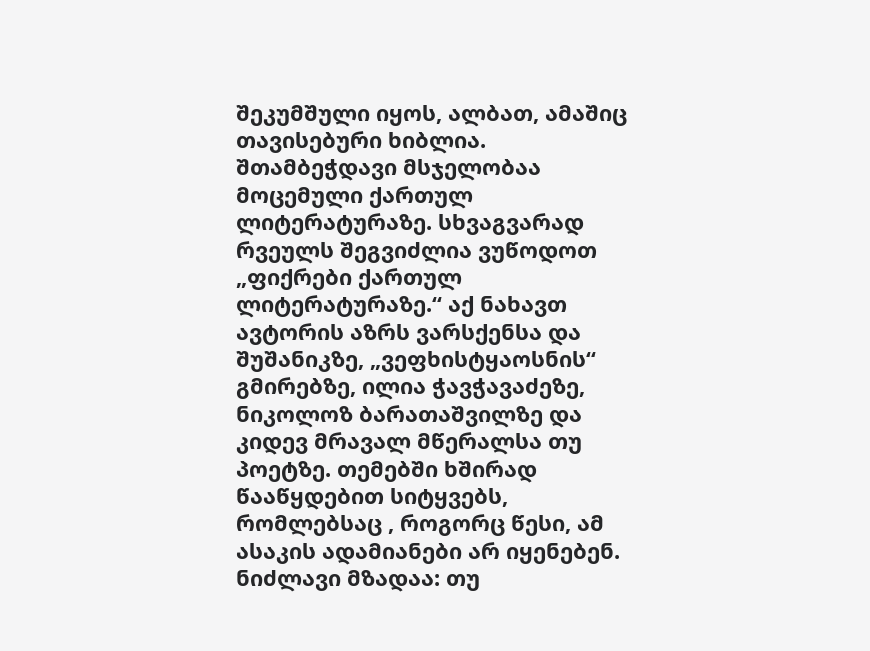შეკუმშული იყოს, ალბათ, ამაშიც თავისებური ხიბლია.
შთამბეჭდავი მსჯელობაა მოცემული ქართულ ლიტერატურაზე. სხვაგვარად რვეულს შეგვიძლია ვუწოდოთ „ფიქრები ქართულ ლიტერატურაზე.“ აქ ნახავთ ავტორის აზრს ვარსქენსა და შუშანიკზე, „ვეფხისტყაოსნის“ გმირებზე, ილია ჭავჭავაძეზე, ნიკოლოზ ბარათაშვილზე და კიდევ მრავალ მწერალსა თუ პოეტზე. თემებში ხშირად წააწყდებით სიტყვებს, რომლებსაც , როგორც წესი, ამ ასაკის ადამიანები არ იყენებენ. ნიძლავი მზადაა: თუ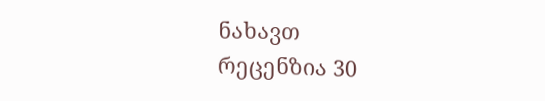ნახავთ
რეცენზია 30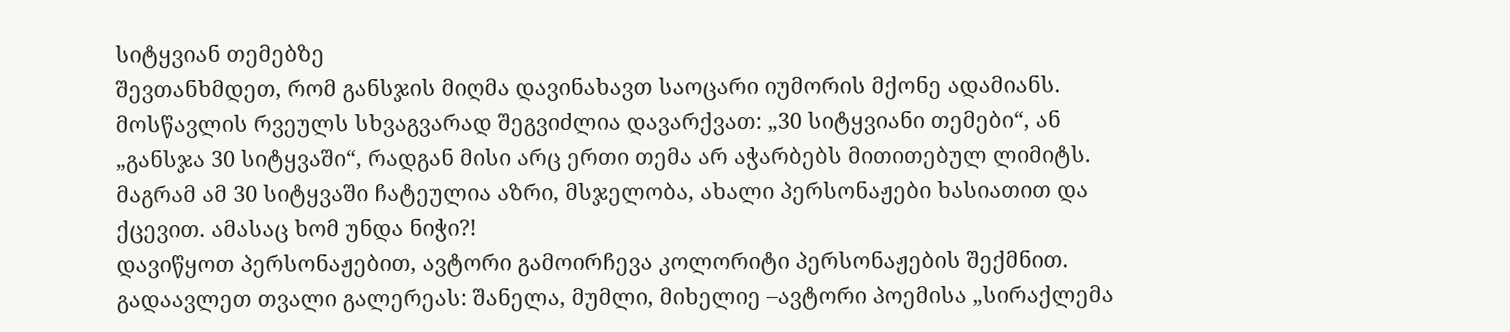სიტყვიან თემებზე
შევთანხმდეთ, რომ განსჯის მიღმა დავინახავთ საოცარი იუმორის მქონე ადამიანს. მოსწავლის რვეულს სხვაგვარად შეგვიძლია დავარქვათ: „30 სიტყვიანი თემები“, ან „განსჯა 30 სიტყვაში“, რადგან მისი არც ერთი თემა არ აჭარბებს მითითებულ ლიმიტს. მაგრამ ამ 30 სიტყვაში ჩატეულია აზრი, მსჯელობა, ახალი პერსონაჟები ხასიათით და ქცევით. ამასაც ხომ უნდა ნიჭი?!
დავიწყოთ პერსონაჟებით, ავტორი გამოირჩევა კოლორიტი პერსონაჟების შექმნით. გადაავლეთ თვალი გალერეას: შანელა, მუმლი, მიხელიე –ავტორი პოემისა „სირაქლემა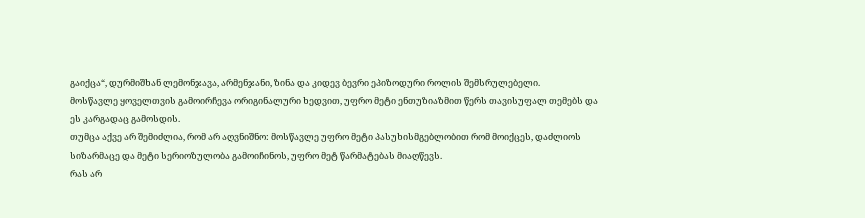გაიქცა“, დურმიშხან ლემონჯავა, არმენჯანი, ზინა და კიდევ ბევრი ეპიზოდური როლის შემსრულებელი.
მოსწავლე ყოველთვის გამოირჩევა ორიგინალური ხედვით, უფრო მეტი ენთუზიაზმით წერს თავისუფალ თემებს და ეს კარგადაც გამოსდის.
თუმცა აქვე არ შემიძლია, რომ არ აღვნიშნო: მოსწავლე უფრო მეტი პასუხისმგებლობით რომ მოიქცეს, დაძლიოს სიზარმაცე და მეტი სერიოზულობა გამოიჩინოს, უფრო მეტ წარმატებას მიაღწევს.
რას არ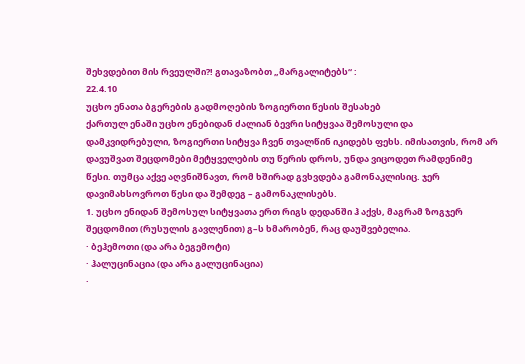შეხვდებით მის რვეულში?! გთავაზობთ „მარგალიტებს“ :
22.4.10
უცხო ენათა ბგერების გადმოღების ზოგიერთი წესის შესახებ
ქართულ ენაში უცხო ენებიდან ძალიან ბევრი სიტყვაა შემოსული და დამკვიდრებული, ზოგიერთი სიტყვა ჩვენ თვალწინ იკიდებს ფეხს. იმისათვის, რომ არ დავუშვათ შეცდომები მეტყველების თუ წერის დროს, უნდა ვიცოდეთ რამდენიმე წესი. თუმცა აქვე აღვნიშნავთ, რომ ხშირად გვხვდება გამონაკლისიც. ჯერ დავიმახსოვროთ წესი და შემდეგ – გამონაკლისებს.
1. უცხო ენიდან შემოსულ სიტყვათა ერთ რიგს დედანში ჰ აქვს, მაგრამ ზოგჯერ შეცდომით (რუსულის გავლენით) გ–ს ხმარობენ, რაც დაუშვებელია.
· ბეჰემოთი (და არა ბეგემოტი)
· ჰალუცინაცია (და არა გალუცინაცია)
·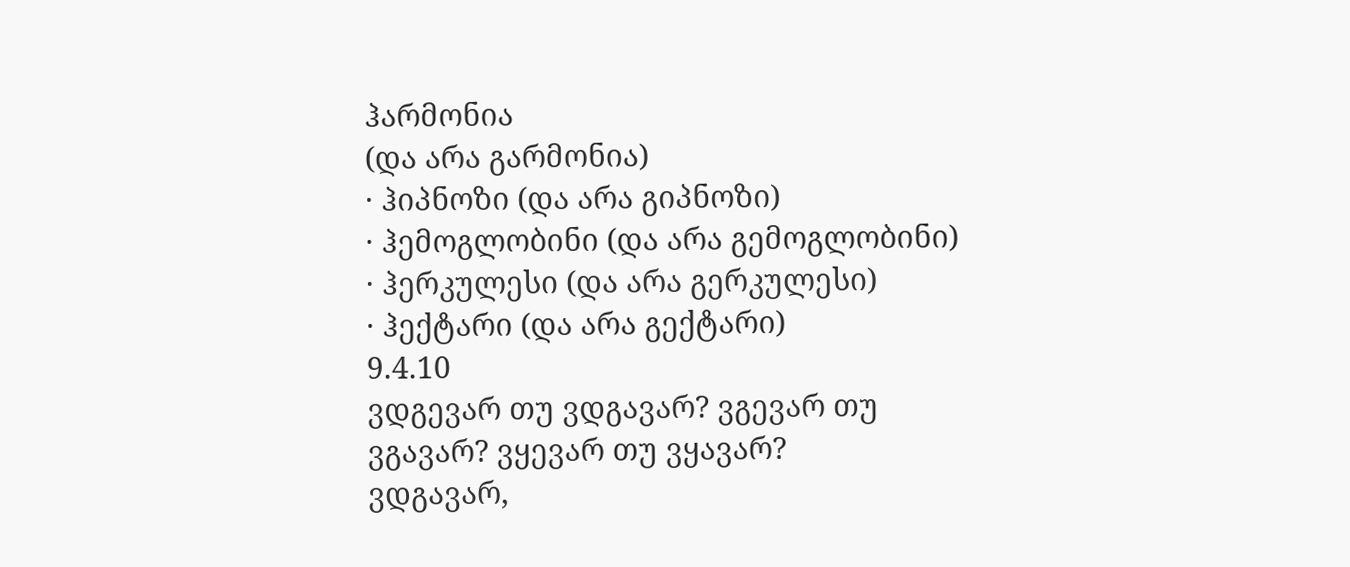ჰარმონია
(და არა გარმონია)
· ჰიპნოზი (და არა გიპნოზი)
· ჰემოგლობინი (და არა გემოგლობინი)
· ჰერკულესი (და არა გერკულესი)
· ჰექტარი (და არა გექტარი)
9.4.10
ვდგევარ თუ ვდგავარ? ვგევარ თუ ვგავარ? ვყევარ თუ ვყავარ?
ვდგავარ,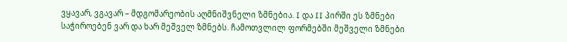ვყავარ, ვგავარ – მდგომარეობის აღმნიშვნელი ზმნებია. I და II პირში ეს ზმნები საჭიროებენ ვარ და ხარ მეშველ ზმნებს. ჩამოთვლილ ფორმებში მეშველი ზმნები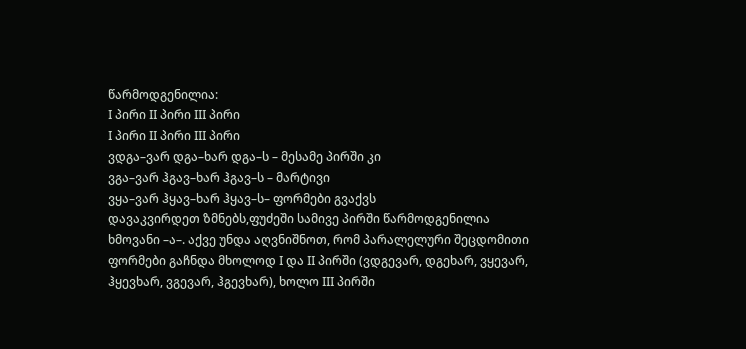წარმოდგენილია:
I პირი II პირი III პირი
I პირი II პირი III პირი
ვდგა–ვარ დგა–ხარ დგა–ს – მესამე პირში კი
ვგა–ვარ ჰგავ–ხარ ჰგავ–ს – მარტივი
ვყა–ვარ ჰყავ–ხარ ჰყავ–ს– ფორმები გვაქვს
დავაკვირდეთ ზმნებს,ფუძეში სამივე პირში წარმოდგენილია ხმოვანი –ა–. აქვე უნდა აღვნიშნოთ, რომ პარალელური შეცდომითი ფორმები გაჩნდა მხოლოდ I და II პირში (ვდგევარ, დგეხარ, ვყევარ, ჰყევხარ, ვგევარ, ჰგევხარ), ხოლო III პირში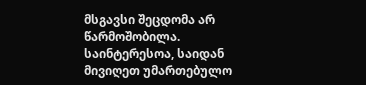მსგავსი შეცდომა არ წარმოშობილა.
საინტერესოა, საიდან მივიღეთ უმართებულო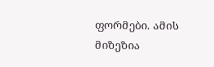ფორმები. ამის მიზეზია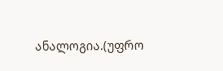ანალოგია.(უფრო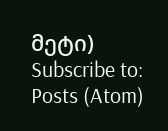მეტი)
Subscribe to:
Posts (Atom)